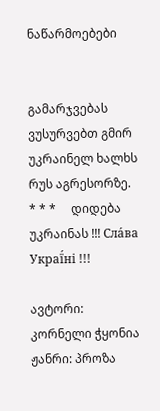ნაწარმოებები


გამარჯვებას ვუსურვებთ გმირ უკრაინელ ხალხს რუს აგრესორზე.     * * *     დიდება უკრაინას !!! Сла́ва Украї́ні !!!

ავტორი: კორნელი ჭყონია
ჟანრი: პროზა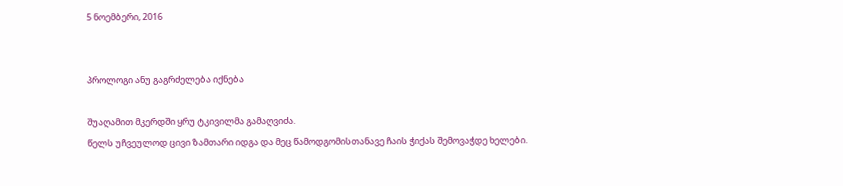5 ნოემბერი, 2016


პროლოგი ანუ გაგრძელება იქნება

შუაღამით მკერდში ყრუ ტკივილმა გამაღვიძა.
წელს უჩვეულოდ ცივი ზამთარი იდგა და მეც წამოდგომისთანავე ჩაის ჭიქას შემოვაჭდე ხელები.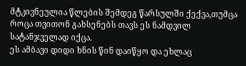მტკივნეულია წლების შემდეგ წარსულში ქექვა,თუმცა როცა თვითონ გახსენებს თავს ეს ნამდვილ სატანჯველად იქცა.
ეს ამბავი დიდი ხნის წინ დაიწყო და ეხლაც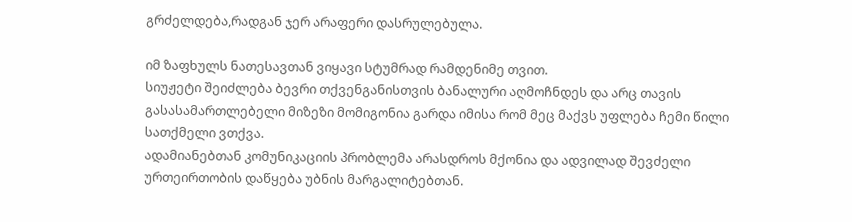გრძელდება,რადგან ჯერ არაფერი დასრულებულა.

იმ ზაფხულს ნათესავთან ვიყავი სტუმრად რამდენიმე თვით.
სიუჟეტი შეიძლება ბევრი თქვენგანისთვის ბანალური აღმოჩნდეს და არც თავის გასასამართლებელი მიზეზი მომიგონია გარდა იმისა რომ მეც მაქვს უფლება ჩემი წილი სათქმელი ვთქვა.
ადამიანებთან კომუნიკაციის პრობლემა არასდროს მქონია და ადვილად შევძელი ურთეირთობის დაწყება უბნის მარგალიტებთან.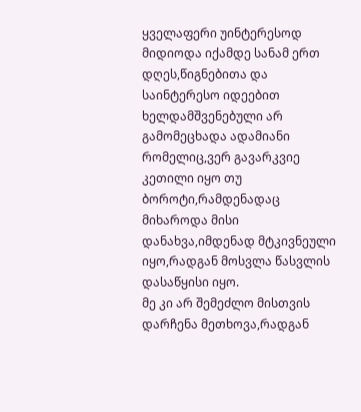ყველაფერი უინტერესოდ მიდიოდა იქამდე სანამ ერთ დღეს,წიგნებითა და საინტერესო იდეებით ხელდამშვენებული არ გამომეცხადა ადამიანი რომელიც,ვერ გავარკვიე კეთილი იყო თუ ბოროტი,რამდენადაც მიხაროდა მისი დანახვა,იმდენად მტკივნეული იყო,რადგან მოსვლა წასვლის დასაწყისი იყო.
მე კი არ შემეძლო მისთვის დარჩენა მეთხოვა,რადგან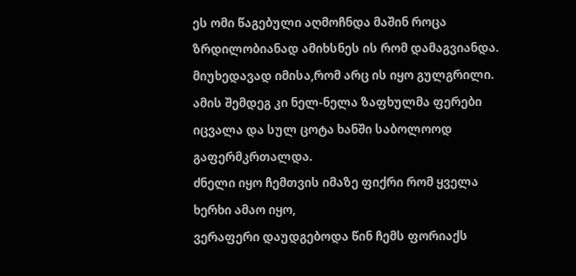ეს ომი წაგებული აღმოჩნდა მაშინ როცა ზრდილობიანად ამიხსნეს ის რომ დამაგვიანდა. მიუხედავად იმისა,რომ არც ის იყო გულგრილი.
ამის შემდეგ კი ნელ-ნელა ზაფხულმა ფერები იცვალა და სულ ცოტა ხანში საბოლოოდ გაფერმკრთალდა.
ძნელი იყო ჩემთვის იმაზე ფიქრი რომ ყველა ხერხი ამაო იყო,
ვერაფერი დაუდგებოდა წინ ჩემს ფორიაქს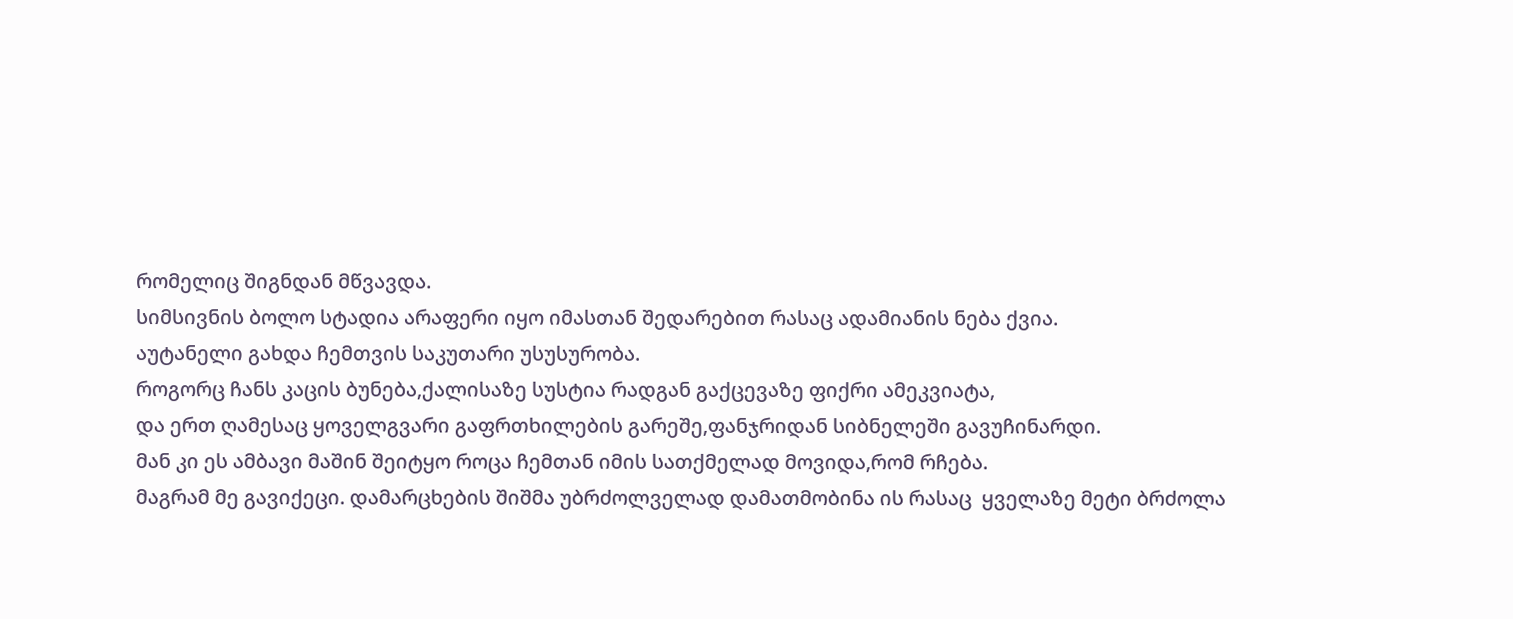რომელიც შიგნდან მწვავდა.
სიმსივნის ბოლო სტადია არაფერი იყო იმასთან შედარებით რასაც ადამიანის ნება ქვია.
აუტანელი გახდა ჩემთვის საკუთარი უსუსურობა.
როგორც ჩანს კაცის ბუნება,ქალისაზე სუსტია რადგან გაქცევაზე ფიქრი ამეკვიატა,
და ერთ ღამესაც ყოველგვარი გაფრთხილების გარეშე,ფანჯრიდან სიბნელეში გავუჩინარდი.
მან კი ეს ამბავი მაშინ შეიტყო როცა ჩემთან იმის სათქმელად მოვიდა,რომ რჩება.
მაგრამ მე გავიქეცი. დამარცხების შიშმა უბრძოლველად დამათმობინა ის რასაც  ყველაზე მეტი ბრძოლა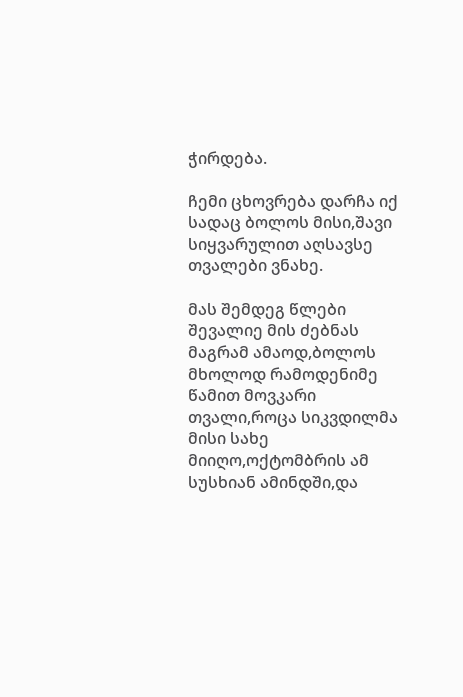ჭირდება.

ჩემი ცხოვრება დარჩა იქ სადაც ბოლოს მისი,შავი სიყვარულით აღსავსე თვალები ვნახე.

მას შემდეგ წლები შევალიე მის ძებნას მაგრამ ამაოდ,ბოლოს მხოლოდ რამოდენიმე წამით მოვკარი თვალი,როცა სიკვდილმა მისი სახე მიიღო,ოქტომბრის ამ სუსხიან ამინდში,და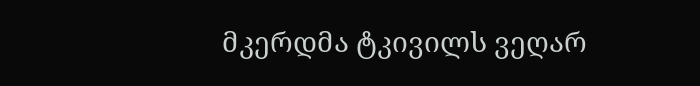მკერდმა ტკივილს ვეღარ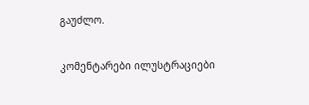გაუძლო.

კომენტარები ილუსტრაციები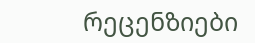რეცენზიები